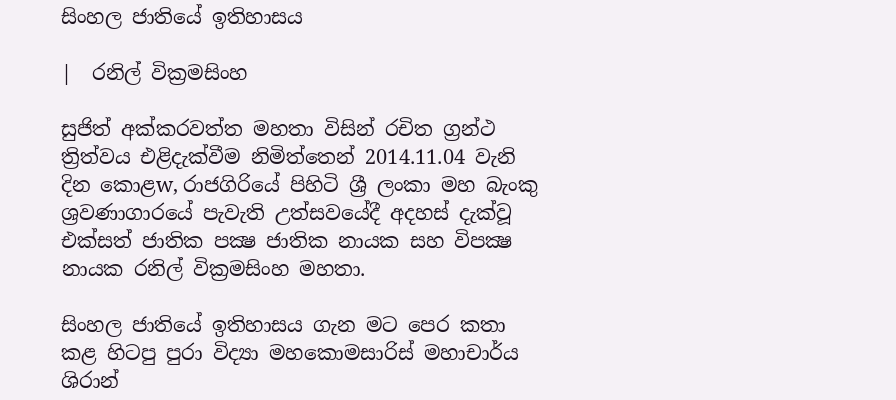සිංහල ජාතියේ ඉතිහාසය

|  රනිල් වික්‍රමසිංහ

සුජිත් අක්කරවත්ත මහතා විසින් රචිත ග්‍රන්ථ ත්‍රිත්වය එළිදැක්වීම නිමිත්තෙන් 2014.11.04 වැනි දින කොළw, රාජගිරියේ පිහිටි ශ්‍රී ලංකා මහ බැංකු ශ්‍රවණාගාරයේ පැවැති උත්සවයේදී අදහස් දැක්වූ එක්සත් ජාතික පක්‍ෂ ජාතික නායක සහ විපක්‍ෂ නායක රනිල් වික්‍රමසිංහ මහතා.

සිංහල ජාතියේ ඉතිහාසය ගැන මට පෙර කතා කළ හිටපු පුරා විද්‍යා මහකොමසාරිස් මහාචාර්ය ශිරාන්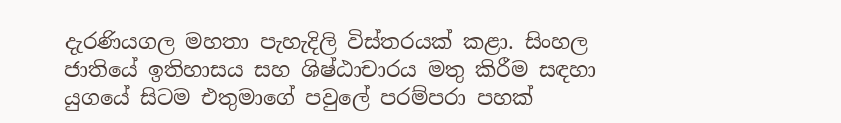දැරණියගල මහතා පැහැදිලි විස්තරයක් කළා. සිංහල ජාතියේ ඉතිහාසය සහ ශිෂ්ඨාචාරය මතු කිරීම සඳහා යුගයේ සිටම එතුමාගේ පවුලේ පරම්පරා පහක්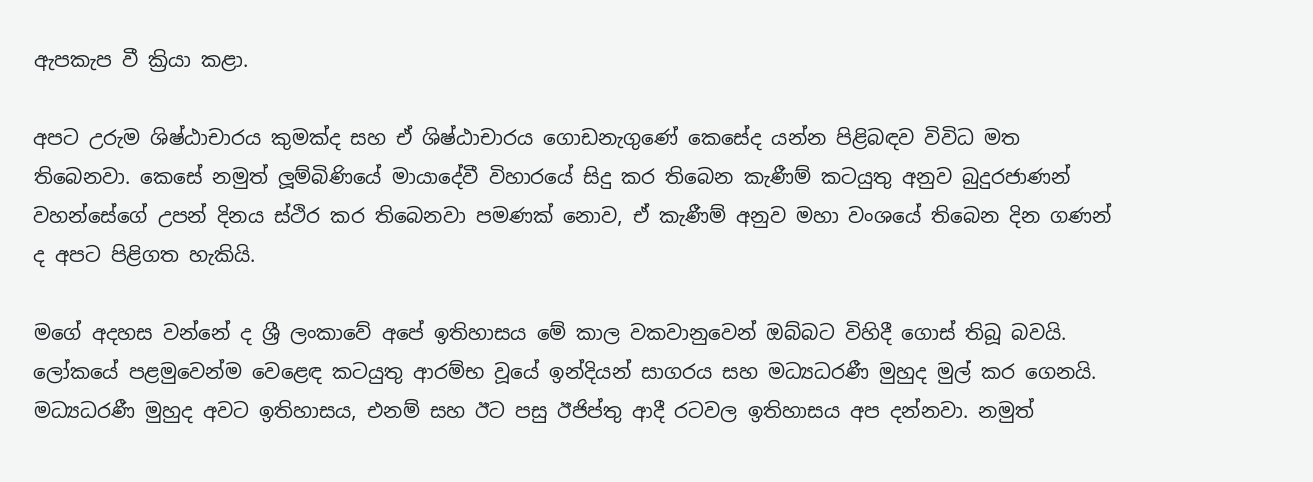ඇපකැප වී ක්‍රියා කළා.

අපට උරුම ශිෂ්ඨාචාරය කුමක්ද සහ ඒ ශිෂ්ඨාචාරය ගොඩනැගුණේ කෙසේද යන්න පිළිබඳව විවිධ මත තිබෙනවා. කෙසේ නමුත් ලූම්බිණියේ මායාදේවී විහාරයේ සිදු කර තිබෙන කැණීම් කටයුතු අනුව බුදුරජාණන් වහන්සේගේ උපන් දිනය ස්ථිර කර තිබෙනවා පමණක් නොව, ඒ කැණීම් අනුව මහා වංශයේ තිබෙන දින ගණන් ද අපට පිළිගත හැකියි.

මගේ අදහස වන්නේ ද ශ්‍රී ලංකාවේ අපේ ඉතිහාසය මේ කාල වකවානුවෙන් ඔබ්බට විහිදී ගොස් තිබූ බවයි. ලෝකයේ පළමුවෙන්ම වෙළෙඳ කටයුතු ආරම්භ වූයේ ඉන්දියන් සාගරය සහ මධ්‍යධරණී මුහුද මුල් කර ගෙනයි. මධ්‍යධරණී මුහුද අවට ඉතිහාසය, එනම් සහ ඊට පසු ඊජිප්තු ආදී රටවල ඉතිහාසය අප දන්නවා. නමුත්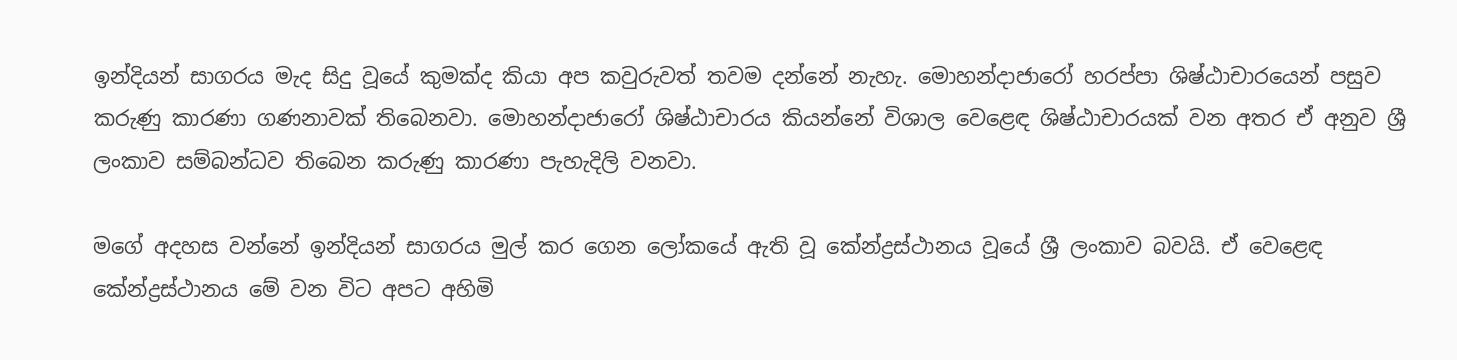ඉන්දියන් සාගරය මැද සිදු වූයේ කුමක්ද කියා අප කවුරුවත් තවම දන්නේ නැහැ. මොහන්දාජාරෝ හරප්පා ශිෂ්ඨාචාරයෙන් පසුව කරුණු කාරණා ගණනාවක් තිබෙනවා. මොහන්දාජාරෝ ශිෂ්ඨාචාරය කියන්නේ විශාල වෙළෙඳ ශිෂ්ඨාචාරයක් වන අතර ඒ අනුව ශ්‍රී ලංකාව සම්බන්ධව තිබෙන කරුණු කාරණා පැහැදිලි වනවා.

මගේ අදහස වන්නේ ඉන්දියන් සාගරය මුල් කර ගෙන ලෝකයේ ඇති වූ කේන්ද්‍රස්ථානය වූයේ ශ්‍රී ලංකාව බවයි. ඒ වෙළෙඳ කේන්ද්‍රස්ථානය මේ වන විට අපට අහිමි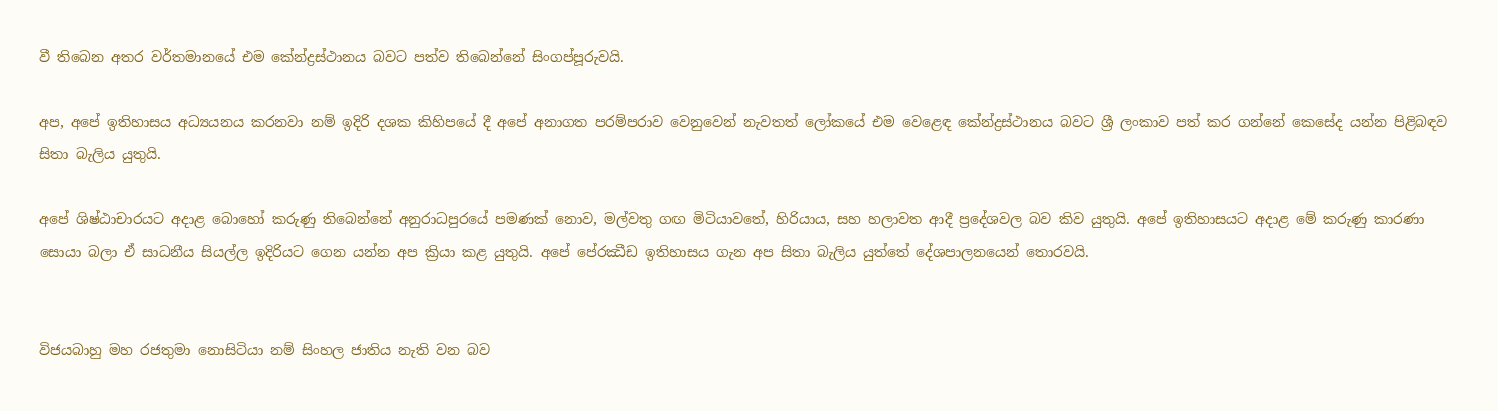වී තිබෙන අතර වර්තමානයේ එම කේන්ද්‍රස්ථානය බවට පත්ව තිබෙන්නේ සිංගප්පූරුවයි.

අප, අපේ ඉතිහාසය අධ්‍යයනය කරනවා නම් ඉදිරි දශක කිහිපයේ දී අපේ අනාගත පරම්පරාව වෙනුවෙන් නැවතත් ලෝකයේ එම වෙළෙඳ කේන්ද්‍රස්ථානය බවට ශ්‍රී ලංකාව පත් කර ගන්නේ කෙසේද යන්න පිළිබඳව සිතා බැලිය යුතුයි.

අපේ ශිෂ්ඨාචාරයට අදාළ බොහෝ කරුණු තිබෙන්නේ අනුරාධපුරයේ පමණක් නොව, මල්වතු ගඟ මිටියාවතේ, හිරියාය, සහ හලාවත ආදී ප්‍රදේශවල බව කිව යුතුයි. අපේ ඉතිහාසයට අදාළ මේ කරුණු කාරණා සොයා බලා ඒ සාධනීය සියල්ල ඉදිරියට ගෙන යන්න අප ක්‍රියා කළ යුතුයි. අපේ පේ‍රඣීඩ ඉතිහාසය ගැන අප සිතා බැලිය යුත්තේ දේශපාලනයෙන් තොරවයි.


විජයබාහු මහ රජතුමා නොසිටියා නම් සිංහල ජාතිය නැති වන බව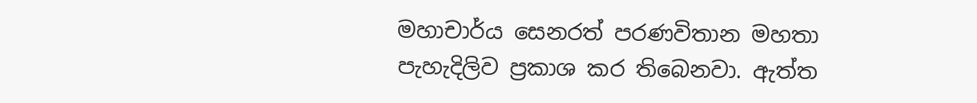මහාචාර්ය සෙනරත් පරණවිතාන මහතා පැහැදිලිව ප්‍රකාශ කර තිබෙනවා. ඇත්ත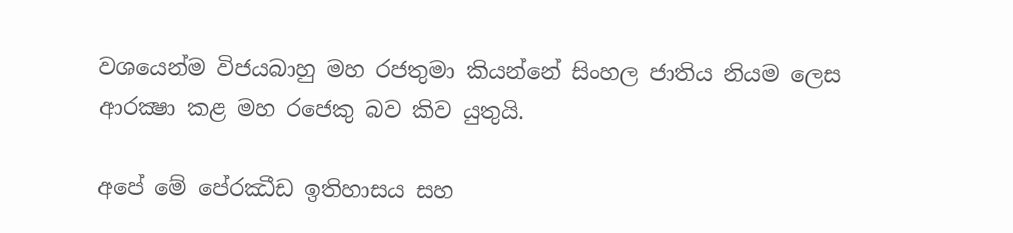වශයෙන්ම විජයබාහු මහ රජතුමා කියන්නේ සිංහල ජාතිය නියම ලෙස ආරක්‍ෂා කළ මහ රජෙකු බව කිව යුතුයි.

අපේ මේ පේ‍රඣීඩ ඉතිහාසය සහ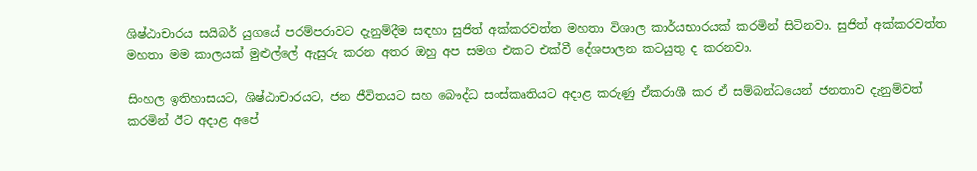ශිෂ්ඨාචාරය සයිබර් යුගයේ පරම්පරාවට දැනුම්දීම සඳහා සුජිත් අක්කරවත්ත මහතා විශාල කාර්යභාරයක් කරමින් සිටිනවා. සුජිත් අක්කරවත්ත මහතා මම කාලයක් මුළුල්ලේ ඇසුරු කරන අතර ඔහු අප සමග එකට එක්වී දේශපාලන කටයුතු ද කරනවා.

සිංහල ඉතිහාසයට, ශිෂ්ඨාචාරයට, ජන ජීවිතයට සහ බෞද්ධ සංස්කෘතියට අදාළ කරුණු ඒකරාශී කර ඒ සම්බන්ධයෙන් ජනතාව දැනුම්වත් කරමින් ඊට අදාළ අපේ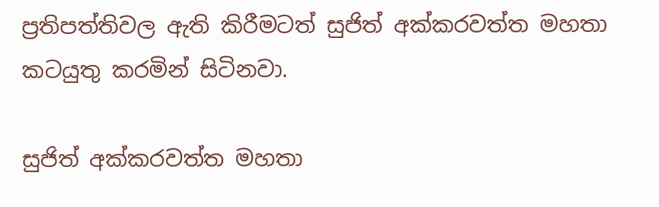ප්‍රතිපත්තිවල ඇති කිරීමටත් සුජිත් අක්කරවත්ත මහතා කටයුතු කරමින් සිටිනවා.

සුජිත් අක්කරවත්ත මහතා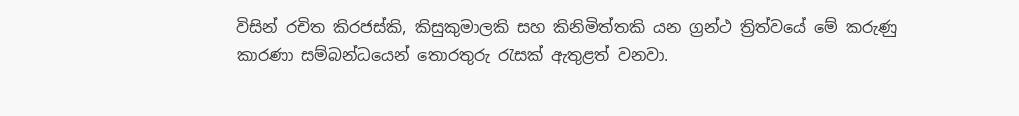විසින් රචිත කිරජස්කි, කිසුකුමාලකි සහ කිනිමිත්තකි යන ග්‍රන්ථ ත්‍රිත්වයේ මේ කරුණු කාරණා සම්බන්ධයෙන් තොරතුරු රැසක් ඇතුළත් වනවා.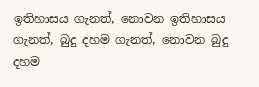ඉතිහාසය ගැනත්, නොවන ඉතිහාසය ගැනත්, බුදු දහම ගැනත්, නොවන බුදු දහම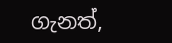ගැනත්,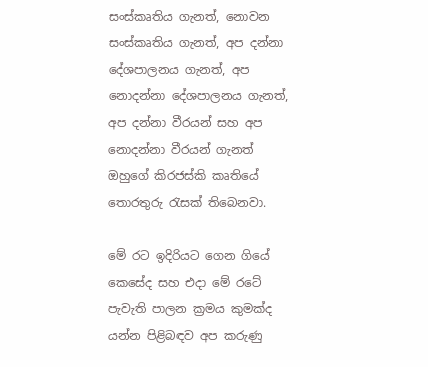සංස්කෘතිය ගැනත්, නොවන සංස්කෘතිය ගැනත්, අප දන්නා දේශපාලනය ගැනත්, අප නොදන්නා දේශපාලනය ගැනත්, අප දන්නා වීරයන් සහ අප නොදන්නා වීරයන් ගැනත් ඔහුගේ කිරජස්කි කෘතියේ තොරතුරු රැසක් තිබෙනවා.

මේ රට ඉදිරියට ගෙන ගියේ කෙසේද සහ එදා මේ රටේ පැවැති පාලන ක්‍රමය කුමක්ද යන්න පිළිබඳව අප කරුණු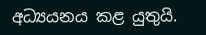අධ්‍යයනය කළ යුතුයි.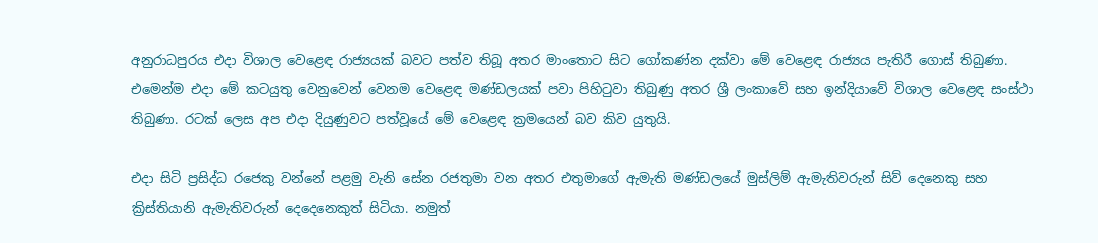අනුරාධපුරය එදා විශාල වෙළෙඳ රාජ්‍යයක් බවට පත්ව තිබූ අතර මාංතොට සිට ගෝකණ්න දක්වා මේ වෙළෙඳ රාජ්‍යය පැතිරී ගොස් තිබුණා. එමෙන්ම එදා මේ කටයුතු වෙනුවෙන් වෙනම වෙළෙඳ මණ්ඩලයක් පවා පිහිටුවා තිබුණු අතර ශ්‍රී ලංකාවේ සහ ඉන්දියාවේ විශාල වෙළෙඳ සංස්ථා තිබුණා. රටක් ලෙස අප එදා දියුණුවට පත්වූයේ මේ වෙළෙඳ ක්‍රමයෙන් බව කිව යුතුයි.

එදා සිටි ප්‍රසිද්ධ රජෙකු වන්නේ පළමු වැනි සේන රජතුමා වන අතර එතුමාගේ ඇමැති මණ්ඩලයේ මුස්ලිම් ඇමැතිවරුන් සිව් දෙනෙකු සහ ක්‍රිස්තියානි ඇමැතිවරුන් දෙදෙනෙකුත් සිටියා. නමුත්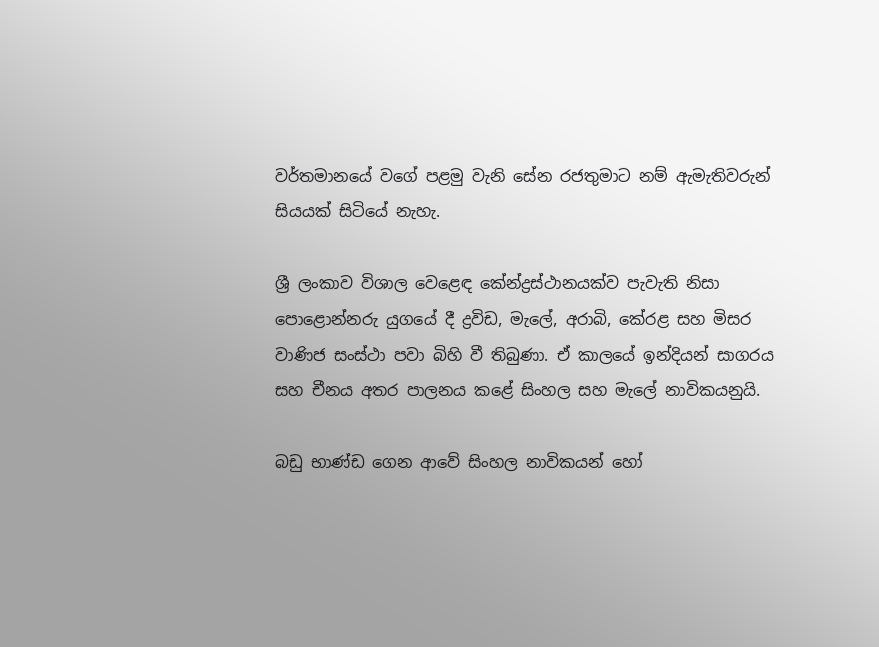වර්තමානයේ වගේ පළමු වැනි සේන රජතුමාට නම් ඇමැතිවරුන් සියයක් සිටියේ නැහැ.

ශ්‍රී ලංකාව විශාල වෙළෙඳ කේන්ද්‍රස්ථානයක්ව පැවැති නිසා පොළොන්නරු යුගයේ දී ද්‍රවිඩ, මැලේ, අරාබි, කේරළ සහ මිසර වාණිජ සංස්ථා පවා බිහි වී තිබුණා. ඒ කාලයේ ඉන්දියන් සාගරය සහ චීනය අතර පාලනය කළේ සිංහල සහ මැලේ නාවිකයනුයි.

බඩු භාණ්ඩ ගෙන ආවේ සිංහල නාවිකයන් හෝ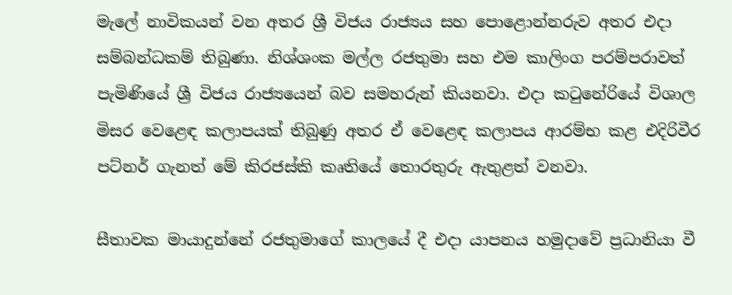මැලේ නාවිකයන් වන අතර ශ්‍රී විජය රාජ්‍යය සහ පොළොන්නරුව අතර එදා සම්බන්ධකම් තිබුණා. නිශ්ශංක මල්ල රජතුමා සහ එම කාලිංග පරම්පරාවත් පැමිණියේ ශ්‍රී විජය රාජ්‍යයෙන් බව සමහරුන් කියනවා. එදා කටුනේරියේ විශාල මිසර වෙළෙඳ කලාපයක් තිබුණු අතර ඒ වෙළෙඳ කලාපය ආරම්භ කළ එදිරිවීර පට්නර් ගැනත් මේ කිරජස්කි කෘතියේ තොරතුරු ඇතුළත් වනවා.

සීතාවක මායාදුන්නේ රජතුමාගේ කාලයේ දී එදා යාපනය හමුදාවේ ප්‍රධානියා වී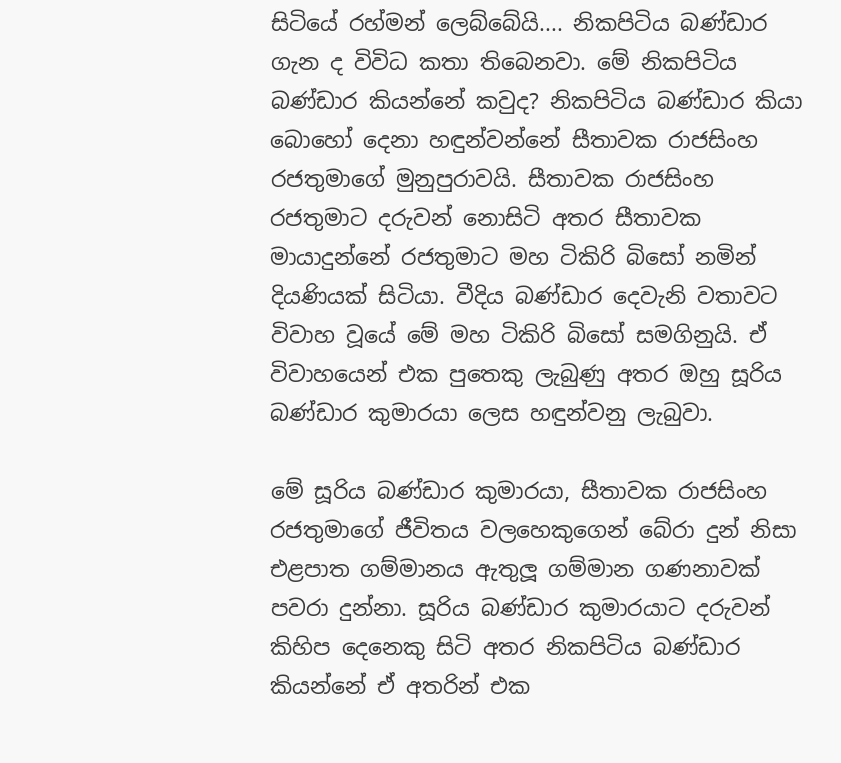සිටියේ රහ්මන් ලෙබ්බේයි.... නිකපිටිය බණ්ඩාර ගැන ද විවිධ කතා තිබෙනවා. මේ නිකපිටිය බණ්ඩාර කියන්නේ කවුද? නිකපිටිය බණ්ඩාර කියා බොහෝ දෙනා හඳුන්වන්නේ සීතාවක රාජසිංහ රජතුමාගේ මුනුපුරාවයි. සීතාවක රාජසිංහ රජතුමාට දරුවන් නොසිටි අතර සීතාවක මායාදුන්නේ රජතුමාට මහ ටිකිරි බිසෝ නමින් දියණියක් සිටියා. වීදිය බණ්ඩාර දෙවැනි වතාවට විවාහ වූයේ මේ මහ ටිකිරි බිසෝ සමගිනුයි. ඒ විවාහයෙන් එක පුතෙකු ලැබුණු අතර ඔහු සූරිය බණ්ඩාර කුමාරයා ලෙස හඳුන්වනු ලැබුවා.

මේ සූරිය බණ්ඩාර කුමාරයා, සීතාවක රාජසිංහ රජතුමාගේ ජීවිතය වලහෙකුගෙන් බේරා දුන් නිසා එළපාත ගම්මානය ඇතුලූ ගම්මාන ගණනාවක් පවරා දුන්නා. සූරිය බණ්ඩාර කුමාරයාට දරුවන් කිහිප දෙනෙකු සිටි අතර නිකපිටිය බණ්ඩාර කියන්නේ ඒ අතරින් එක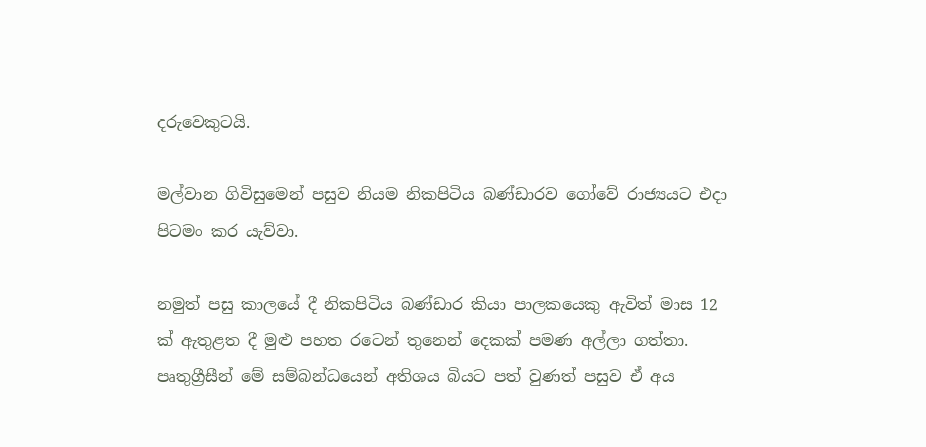දරුවෙකුටයි.

මල්වාන ගිවිසුමෙන් පසුව නියම නිකපිටිය බණ්ඩාරව ගෝවේ රාජ්‍යයට එදා පිටමං කර යැව්වා.

නමුත් පසු කාලයේ දී නිකපිටිය බණ්ඩාර කියා පාලකයෙකු ඇවිත් මාස 12 ක් ඇතුළත දී මුළු පහත රටෙන් තුනෙන් දෙකක් පමණ අල්ලා ගත්තා. පෘතුග්‍රීසීන් මේ සම්බන්ධයෙන් අතිශය බියට පත් වුණත් පසුව ඒ අය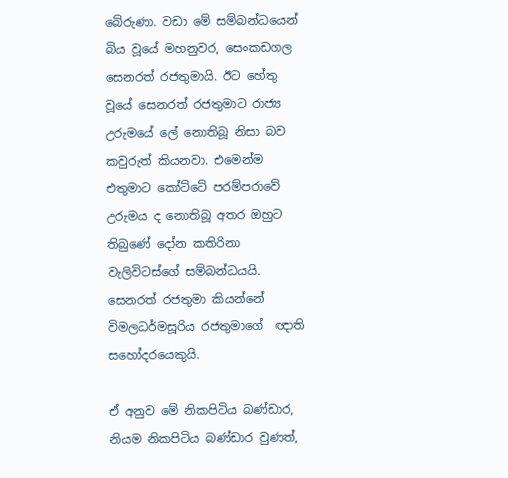බේරුණා. වඩා මේ සම්බන්ධයෙන් බිය වූයේ මහනුවර, සෙංකඩගල සෙනරත් රජතුමායි. ඊට හේතු වූයේ සෙනරත් රජතුමාට රාජ්‍ය උරුමයේ ලේ නොතිබූ නිසා බව කවුරුත් කියනවා. එමෙන්ම එතුමාට කෝට්ටේ පරම්පරාවේ උරුමය ද නොතිබූ අතර ඔහුට තිබුණේ දෝන කතිරිනා වැලිවිටස්ගේ සම්බන්ධයයි. සෙනරත් රජතුමා කියන්නේ විමලධර්මසූරිය රජතුමාගේ  ඥාති සහෝදරයෙකුයි.

ඒ අනුව මේ නිකපිටිය බණ්ඩාර, නියම නිකපිටිය බණ්ඩාර වුණත්,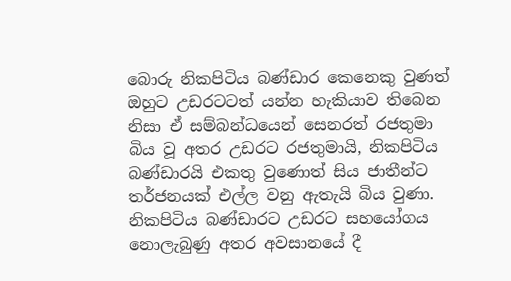බොරු නිකපිටිය බණ්ඩාර කෙනෙකු වුණත් ඔහුට උඩරටටත් යන්න හැකියාව තිබෙන නිසා ඒ සම්බන්ධයෙන් සෙනරත් රජතුමා බිය වූ අතර උඩරට රජතුමායි, නිකපිටිය බණ්ඩාරයි එකතු වුණොත් සිය ජාතීන්ට තර්ජනයක් එල්ල වනු ඇතැයි බිය වුණා. නිකපිටිය බණ්ඩාරට උඩරට සහයෝගය නොලැබුණු අතර අවසානයේ දී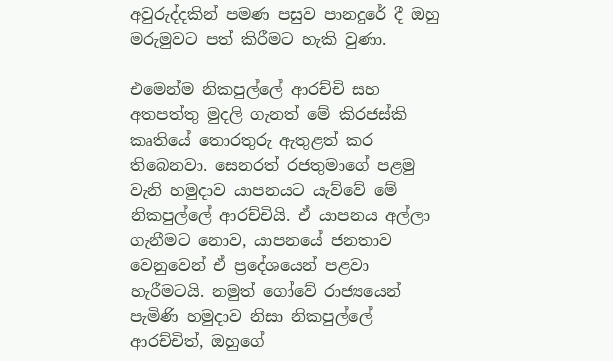අවුරුද්දකින් පමණ පසුව පානදුරේ දී ඔහු මරුමුවට පත් කිරීමට හැකි වුණා.

එමෙන්ම නිකපුල්ලේ ආරච්චි සහ අතපත්තු මුදලි ගැනත් මේ කිරජස්කි කෘතියේ තොරතුරු ඇතුළත් කර තිබෙනවා. සෙනරත් රජතුමාගේ පළමු වැනි හමුදාව යාපනයට යැව්වේ මේ නිකපුල්ලේ ආරච්චියි. ඒ යාපනය අල්ලා ගැනීමට නොව, යාපනයේ ජනතාව වෙනුවෙන් ඒ ප්‍රදේශයෙන් පළවා හැරීමටයි. නමුත් ගෝවේ රාජ්‍යයෙන් පැමිණි හමුදාව නිසා නිකපුල්ලේ ආරච්චිත්, ඔහුගේ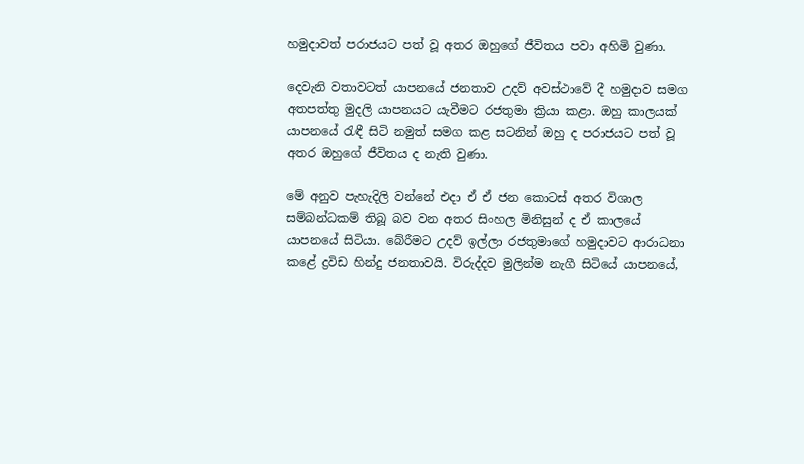හමුදාවත් පරාජයට පත් වූ අතර ඔහුගේ ජීවිතය පවා අහිමි වුණා.

දෙවැනි වතාවටත් යාපනයේ ජනතාව උදව් අවස්ථාවේ දී හමුදාව සමග අතපත්තු මුදලි යාපනයට යැවීමට රජතුමා ක්‍රියා කළා. ඔහු කාලයක් යාපනයේ රැඳී සිටි නමුත් සමග කළ සටනින් ඔහු ද පරාජයට පත් වූ අතර ඔහුගේ ජීවිතය ද නැති වුණා.

මේ අනුව පැහැදිලි වන්නේ එදා ඒ ඒ ජන කොටස් අතර විශාල සම්බන්ධකම් තිබූ බව වන අතර සිංහල මිනිසුන් ද ඒ කාලයේ යාපනයේ සිටියා. බේරීමට උදව් ඉල්ලා රජතුමාගේ හමුදාවට ආරාධනා කළේ ද්‍රවිඩ හින්දු ජනතාවයි. විරුද්දව මුලින්ම නැගී සිටියේ යාපනයේ,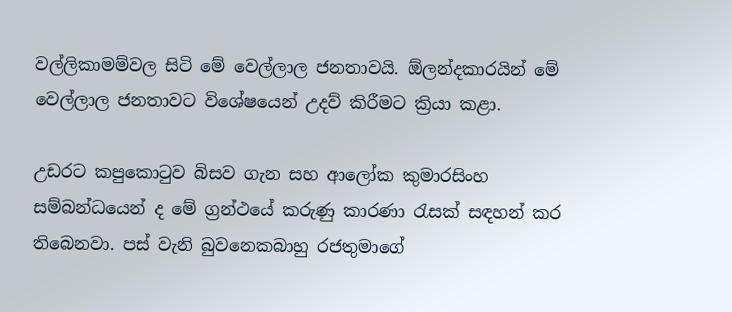වල්ලිකාමම්වල සිටි මේ වෙල්ලාල ජනතාවයි. ඕලන්දකාරයින් මේ වෙල්ලාල ජනතාවට විශේෂයෙන් උදව් කිරීමට ක්‍රියා කළා.

උඩරට කපුකොටුව බිසව ගැන සහ ආලෝක කුමාරසිංහ සම්බන්ධයෙන් ද මේ ග්‍රන්ථයේ කරුණු කාරණා රැසක් සඳහන් කර තිබෙනවා. පස් වැනි බුවනෙකබාහු රජතුමාගේ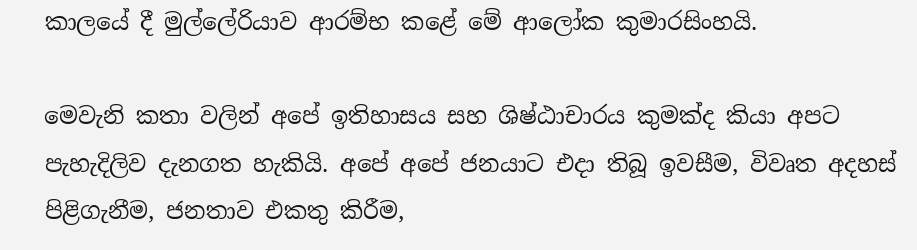කාලයේ දී මුල්ලේරියාව ආරම්භ කළේ මේ ආලෝක කුමාරසිංහයි.

මෙවැනි කතා වලින් අපේ ඉතිහාසය සහ ශිෂ්ඨාචාරය කුමක්ද කියා අපට පැහැදිලිව දැනගත හැකියි. අපේ අපේ ජනයාට එදා තිබූ ඉවසීම, විවෘත අදහස් පිළිගැනීම, ජනතාව එකතු කිරීම,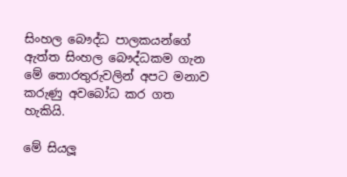සිංහල බෞද්ධ පාලකයන්ගේ ඇත්ත සිංහල බෞද්ධකම ගැන මේ තොරතුරුවලින් අපට මනාව කරුණු අවබෝධ කර ගත හැකියි.

මේ සියලූ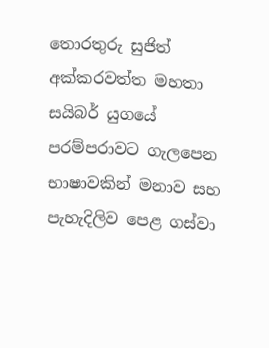තොරතුරු සුජිත් අක්කරවත්ත මහතා සයිබර් යුගයේ පරම්පරාවට ගැලපෙන භාෂාවකින් මනාව සහ පැහැදිලිව පෙළ ගස්වා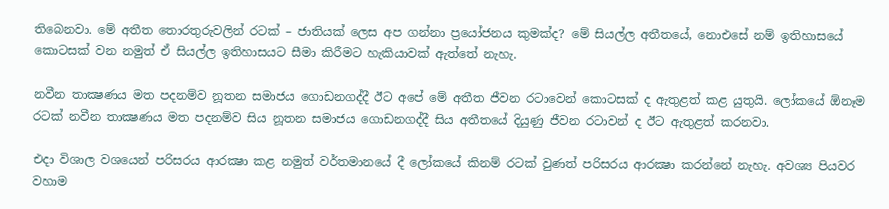තිබෙනවා. මේ අතීත තොරතුරුවලින් රටක් – ජාතියක් ලෙස අප ගන්නා ප්‍රයෝජනය කුමක්ද? මේ සියල්ල අතීතයේ, නොඑසේ නම් ඉතිහාසයේ කොටසක් වන නමුත් ඒ සියල්ල ඉතිහාසයට සීමා කිරීමට හැකියාවක් ඇත්තේ නැහැ.

නවීන තාක්‍ෂණය මත පදනම්ව නූතන සමාජය ගොඩනගද්දී ඊට අපේ මේ අතීත ජීවන රටාවෙන් කොටසක් ද ඇතුළත් කළ යුතුයි. ලෝකයේ ඕනෑම රටක් නවීන තාක්‍ෂණය මත පදනම්ව සිය නූතන සමාජය ගොඩනගද්දී සිය අතීතයේ දියුණු ජීවන රටාවන් ද ඊට ඇතුළත් කරනවා.

එදා විශාල වශයෙන් පරිසරය ආරක්‍ෂා කළ නමුත් වර්තමානයේ දී ලෝකයේ කිනම් රටක් වුණත් පරිසරය ආරක්‍ෂා කරන්නේ නැහැ. අවශ්‍ය පියවර වහාම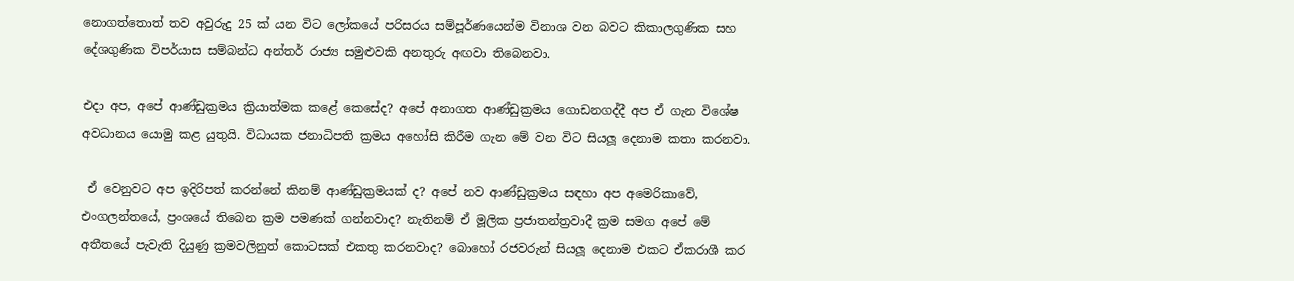නොගත්තොත් තව අවුරුදු 25 ක් යන විට ලෝකයේ පරිසරය සම්පූර්ණයෙන්ම විනාශ වන බවට කිකාලගුණික සහ දේශගුණික විපර්යාස සම්බන්ධ අන්තර් රාජ්‍ය සමුළුවකි අනතුරු අඟවා තිබෙනවා.

එදා අප, අපේ ආණ්ඩුක්‍රමය ක්‍රියාත්මක කළේ කෙසේද? අපේ අනාගත ආණ්ඩුක්‍රමය ගොඩනගද්දී අප ඒ ගැන විශේෂ අවධානය යොමු කළ යුතුයි. විධායක ජනාධිපති ක්‍රමය අහෝසි කිරීම ගැන මේ වන විට සියලූ දෙනාම කතා කරනවා.

 ඒ වෙනුවට අප ඉදිරිපත් කරන්නේ කිනම් ආණ්ඩුක්‍රමයක් ද? අපේ නව ආණ්ඩුක්‍රමය සඳහා අප අමෙරිකාවේ, එංගලන්තයේ, ප්‍රංශයේ තිබෙන ක්‍රම පමණක් ගන්නවාද? නැතිනම් ඒ මූලික ප්‍රජාතන්ත්‍රවාදී ක්‍රම සමග අපේ මේ අතීතයේ පැවැති දියුණු ක්‍රමවලිනුත් කොටසක් එකතු කරනවාද? බොහෝ රජවරුන් සියලූ දෙනාම එකට ඒකරාශී කර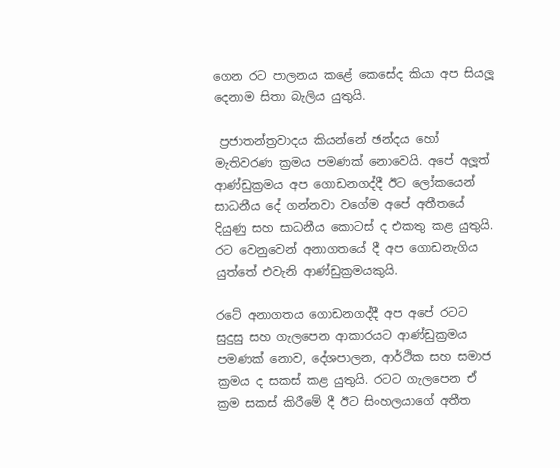ගෙන රට පාලනය කළේ කෙසේද කියා අප සියලූ දෙනාම සිතා බැලිය යුතුයි.

 ප්‍රජාතන්ත්‍රවාදය කියන්නේ ඡන්දය හෝ මැතිවරණ ක්‍රමය පමණක් නොවෙයි. අපේ අලූත් ආණ්ඩුක්‍රමය අප ගොඩනගද්දී ඊට ලෝකයෙන් සාධනීය දේ ගන්නවා වගේම අපේ අතීතයේ දියුණු සහ සාධනීය කොටස් ද එකතු කළ යුතුයි. රට වෙනුවෙන් අනාගතයේ දී අප ගොඩනැගිය යුත්තේ එවැනි ආණ්ඩුක්‍රමයකුයි.

රටේ අනාගතය ගොඩනගද්දී අප අපේ රටට සුදුසු සහ ගැලපෙන ආකාරයට ආණ්ඩුක්‍රමය පමණක් නොව, දේශපාලන, ආර්ථික සහ සමාජ ක්‍රමය ද සකස් කළ යුතුයි. රටට ගැලපෙන ඒ ක්‍රම සකස් කිරීමේ දී ඊට සිංහලයාගේ අතීත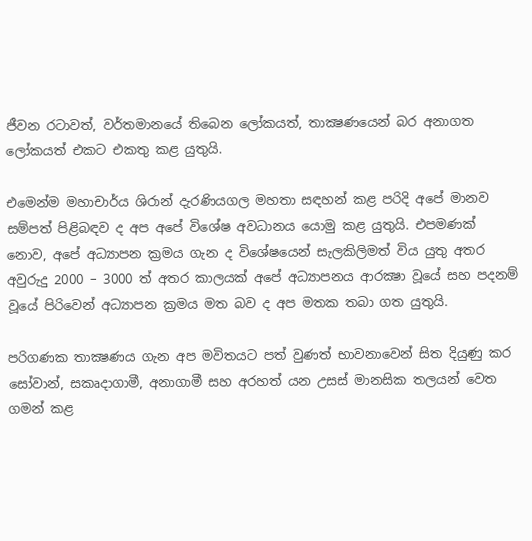ජීවන රටාවත්, වර්තමානයේ තිබෙන ලෝකයත්, තාක්‍ෂණයෙන් බර අනාගත ලෝකයත් එකට එකතු කළ යුතුයි.

එමෙන්ම මහාචාර්ය ශිරාන් දැරණියගල මහතා සඳහන් කළ පරිදි අපේ මානව සම්පත් පිළිබඳව ද අප අපේ විශේෂ අවධානය යොමු කළ යුතුයි. එපමණක් නොව, අපේ අධ්‍යාපන ක්‍රමය ගැන ද විශේෂයෙන් සැලකිලිමත් විය යුතු අතර අවුරුදු 2000 – 3000 ත් අතර කාලයක් අපේ අධ්‍යාපනය ආරක්‍ෂා වූයේ සහ පදනම් වූයේ පිරිවෙන් අධ්‍යාපන ක්‍රමය මත බව ද අප මතක තබා ගත යුතුයි.

පරිගණක තාක්‍ෂණය ගැන අප මවිතයට පත් වුණත් භාවනාවෙන් සිත දියුණු කර සෝවාන්, සකෘදාගාමී, අනාගාමී සහ අරහත් යන උසස් මානසික තලයන් වෙත ගමන් කළ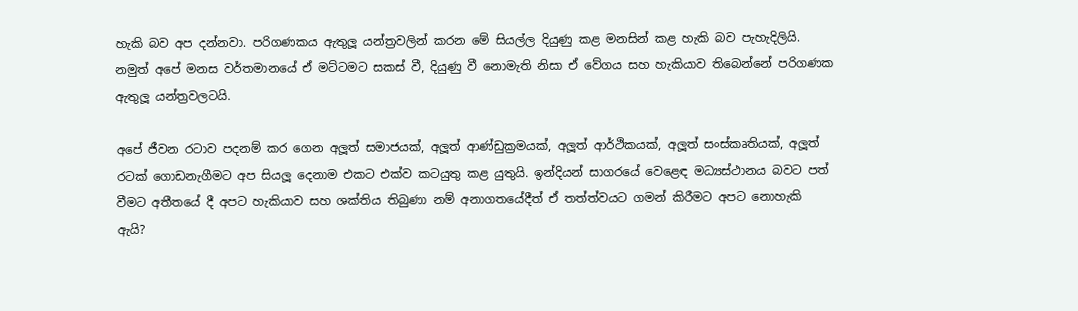හැකි බව අප දන්නවා. පරිගණකය ඇතුලූ යන්ත්‍රවලින් කරන මේ සියල්ල දියුණු කළ මනසින් කළ හැකි බව පැහැදිලියි. නමුත් අපේ මනස වර්තමානයේ ඒ මට්ටමට සකස් වී, දියුණු වී නොමැති නිසා ඒ වේගය සහ හැකියාව තිබෙන්නේ පරිගණක ඇතුලූ යන්ත්‍රවලටයි.

අපේ ජීවන රටාව පදනම් කර ගෙන අලූත් සමාජයක්, අලූත් ආණ්ඩුක්‍රමයක්, අලූත් ආර්ථිකයක්, අලූත් සංස්කෘතියක්, අලූත් රටක් ගොඩනැගීමට අප සියලූ දෙනාම එකට එක්ව කටයුතු කළ යුතුයි. ඉන්දියන් සාගරයේ වෙළෙඳ මධ්‍යස්ථානය බවට පත් වීමට අතීතයේ දී අපට හැකියාව සහ ශක්තිය තිබුණා නම් අනාගතයේදීත් ඒ තත්ත්වයට ගමන් කිරීමට අපට නොහැකි ඇයි?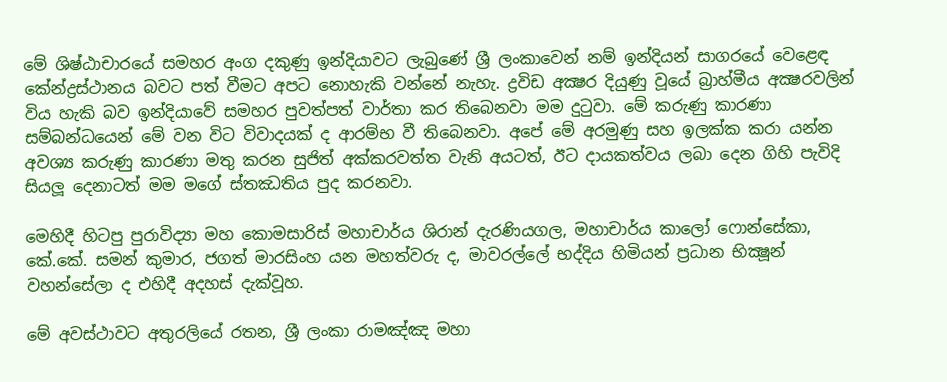මේ ශිෂ්ඨාචාරයේ සමහර අංග දකුණු ඉන්දියාවට ලැබුණේ ශ්‍රී ලංකාවෙන් නම් ඉන්දියන් සාගරයේ වෙළෙඳ කේන්ද්‍රස්ථානය බවට පත් වීමට අපට නොහැකි වන්නේ නැහැ. ද්‍රවිඩ අක්‍ෂර දියුණු වූයේ බ්‍රාහ්මීය අක්‍ෂරවලින් විය හැකි බව ඉන්දියාවේ සමහර පුවත්පත් වාර්තා කර තිබෙනවා මම දුටුවා. මේ කරුණු කාරණා සම්බන්ධයෙන් මේ වන විට විවාදයක් ද ආරම්භ වී තිබෙනවා. අපේ මේ අරමුණු සහ ඉලක්ක කරා යන්න අවශ්‍ය කරුණු කාරණා මතු කරන සුජිත් අක්කරවත්ත වැනි අයටත්, ඊට දායකත්වය ලබා දෙන ගිහි පැවිදි සියලූ දෙනාටත් මම මගේ ස්තඣතිය පුද කරනවා.

මෙහිදී හිටපු පුරාවිද්‍යා මහ කොමසාරිස් මහාචාර්ය ශිරාන් දැරණියගල, මහාචාර්ය කාලෝ ෆොන්සේකා, කේ.කේ. සමන් කුමාර, ජගත් මාරසිංහ යන මහත්වරු ද, මාවරල්ලේ භද්දිය හිමියන් ප්‍රධාන භික්‍ෂූන් වහන්සේලා ද එහිදී අදහස් දැක්වූහ.

මේ අවස්ථාවට අතුරලියේ රතන, ශ්‍රී ලංකා රාමඤ්ඤ මහා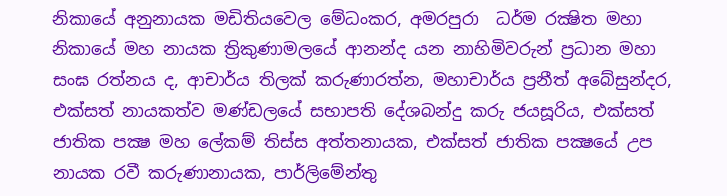නිකායේ අනුනායක මඩිතියවෙල මේධංකර, අමරපුරා  ධර්ම රක්‍ෂිත මහා නිකායේ මහ නායක ත්‍රිකුණාමලයේ ආනන්ද යන නාහිමිවරුන් ප්‍රධාන මහා සංඝ රත්නය ද, ආචාර්ය තිලක් කරුණාරත්න, මහාචාර්ය ප්‍රනීත් අබේසුන්දර, එක්සත් නායකත්ව මණ්ඩලයේ සභාපති දේශබන්දු කරු ජයසූරිය, එක්සත් ජාතික පක්‍ෂ මහ ලේකම් තිස්ස අත්තනායක, එක්සත් ජාතික පක්‍ෂයේ උප නායක රවී කරුණානායක, පාර්ලිමේන්තු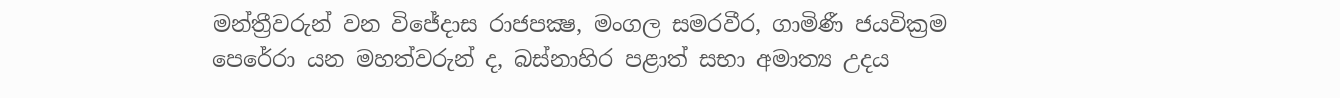මන්ත්‍රීවරුන් වන විජේදාස රාජපක්‍ෂ, මංගල සමරවීර, ගාමිණී ජයවික්‍රම පෙරේරා යන මහත්වරුන් ද, බස්නාහිර පළාත් සභා අමාත්‍ය උදය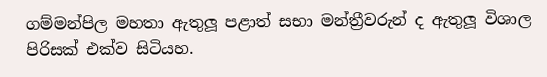ගම්මන්පිල මහතා ඇතුලූ පළාත් සභා මන්ත්‍රීවරුන් ද ඇතුලූ විශාල පිරිසක් එක්ව සිටියහ.